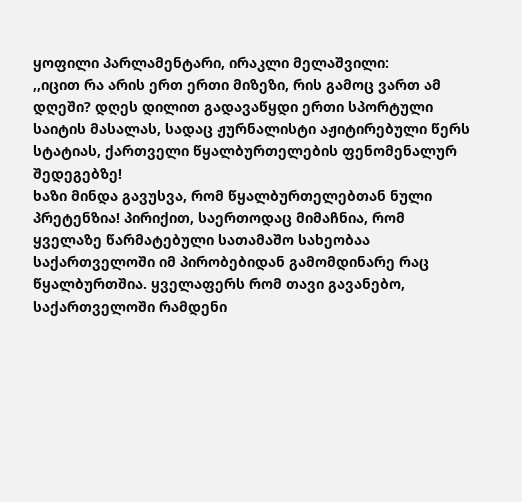ყოფილი პარლამენტარი, ირაკლი მელაშვილი:
,,იცით რა არის ერთ ერთი მიზეზი, რის გამოც ვართ ამ დღეში? დღეს დილით გადავაწყდი ერთი სპორტული საიტის მასალას, სადაც ჟურნალისტი აჟიტირებული წერს სტატიას, ქართველი წყალბურთელების ფენომენალურ შედეგებზე!
ხაზი მინდა გავუსვა, რომ წყალბურთელებთან ნული პრეტენზია! პირიქით, საერთოდაც მიმაჩნია, რომ ყველაზე წარმატებული სათამაშო სახეობაა საქართველოში იმ პირობებიდან გამომდინარე რაც წყალბურთშია. ყველაფერს რომ თავი გავანებო, საქართველოში რამდენი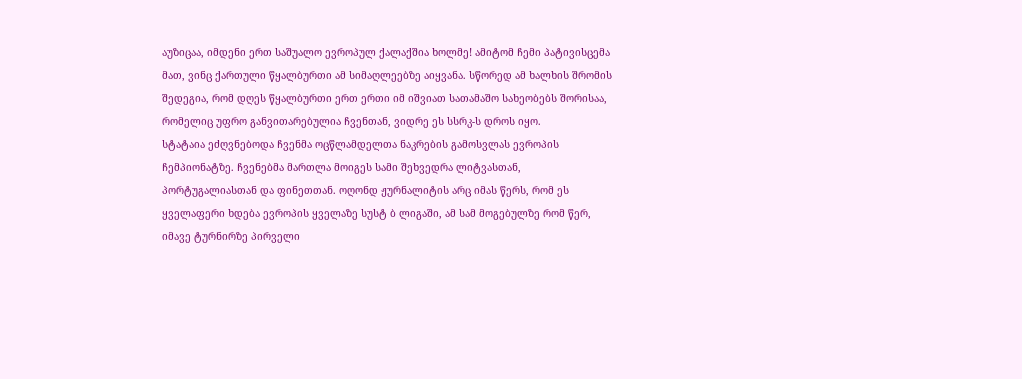აუზიცაა, იმდენი ერთ საშუალო ევროპულ ქალაქშია ხოლმე! ამიტომ ჩემი პატივისცემა მათ, ვინც ქართული წყალბურთი ამ სიმაღლეებზე აიყვანა. სწორედ ამ ხალხის შრომის შედეგია, რომ დღეს წყალბურთი ერთ ერთი იმ იშვიათ სათამაშო სახეობებს შორისაა, რომელიც უფრო განვითარებულია ჩვენთან, ვიდრე ეს სსრკ-ს დროს იყო.
სტატაია ეძღვნებოდა ჩვენმა ოცწლამდელთა ნაკრების გამოსვლას ევროპის ჩემპიონატზე. ჩვენებმა მართლა მოიგეს სამი შეხვედრა ლიტვასთან, პორტუგალიასთან და ფინეთთან. ოღონდ ჟურნალიტის არც იმას წერს, რომ ეს ყველაფერი ხდება ევროპის ყველაზე სუსტ ბ ლიგაში, ამ სამ მოგებულზე რომ წერ, იმავე ტურნირზე პირველი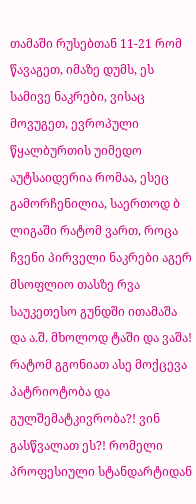თამაში რუსებთან 11-21 რომ წავაგეთ, იმაზე დუმს, ეს სამივე ნაკრები, ვისაც მოვუგეთ, ევროპული წყალბურთის უიმედო აუტსაიდერია რომაა, ესეც გამორჩენილია, საერთოდ ბ ლიგაში რატომ ვართ, როცა ჩვენი პირველი ნაკრები აგერ მსოფლიო თასზე რვა საუკეთესო გუნდში ითამაშა და ა.შ. მხოლოდ ტაში და ვაშა! რატომ გგონიათ ასე მოქცევა პატრიოტობა და გულშემატკივრობა?! ვინ გასწვალათ ეს?! რომელი პროფესიული სტანდარტიდან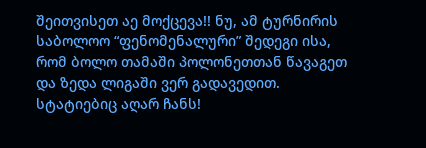შეითვისეთ აე მოქცევა!! ნუ, ამ ტურნირის საბოლოო “ფენომენალური” შედეგი ისა, რომ ბოლო თამაში პოლონეთთან წავაგეთ და ზედა ლიგაში ვერ გადავედით. სტატიებიც აღარ ჩანს!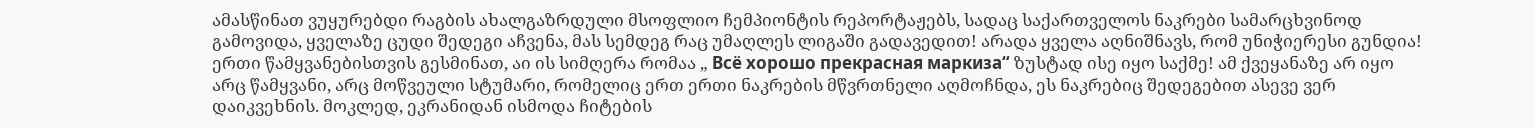ამასწინათ ვუყურებდი რაგბის ახალგაზრდული მსოფლიო ჩემპიონტის რეპორტაჟებს, სადაც საქართველოს ნაკრები სამარცხვინოდ გამოვიდა, ყველაზე ცუდი შედეგი აჩვენა, მას სემდეგ რაც უმაღლეს ლიგაში გადავედით! არადა ყველა აღნიშნავს, რომ უნიჭიერესი გუნდია! ერთი წამყვანებისთვის გესმინათ, აი ის სიმღერა რომაა „ Всё хорошо прекрасная маркиза“ ზუსტად ისე იყო საქმე! ამ ქვეყანაზე არ იყო არც წამყვანი, არც მოწვეული სტუმარი, რომელიც ერთ ერთი ნაკრების მწვრთნელი აღმოჩნდა, ეს ნაკრებიც შედეგებით ასევე ვერ დაიკვეხნის. მოკლედ, ეკრანიდან ისმოდა ჩიტების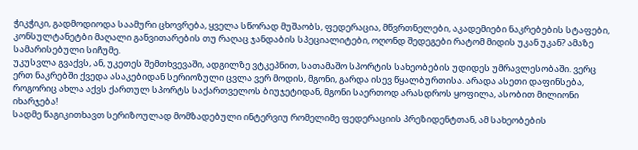ჭიკჭიკი, გადმოდიოდა საამური ცხოვრება, ყველა სწორად მუშაობს, ფედერაცია, მწვრთნელები, აკადემიები ნაკრებების სტაფები, კონსულტანეტბი მაღალი განვითარების თუ რაღაც ჯანდაბის სპეციალიტები, ოღონდ შედეგები რატომ მიდის უკან უკან? ამაზე სამარისებული სიჩუმე.
უკუსვლა გვაქვს, ან, უკეთეს შემთხვევაში, ადგილზე ვტკეპნით, სათამაშო სპორტის სახეობების უდიდეს უმრავლესობაში. ვერც ერთ ნაკრებში ქვედა ასაკებიდან სერიოზული ცვლა ვერ მოდის, მგონი, გარდა ისევ წყალბურთისა. არადა ასეთი დაფინსება, როგორიც ახლა აქვს ქართულ სპორტს საქართველოს ბიუჯეტიდან, მგონი საერთოდ არასდროს ყოფილა, ასობით მილიონი იხარჯება!
სადმე წაგიკითხავთ სერიზოულად მომზადებული ინტერვიუ რომელიმე ფედერაციის პრეზიდენტთან, ამ სახეობების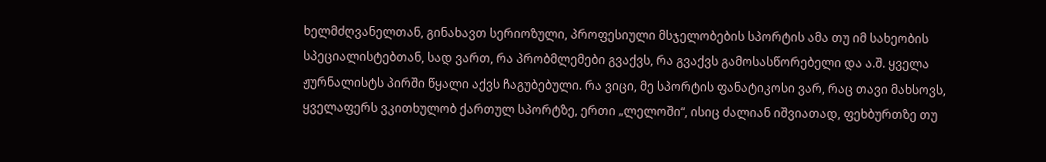ხელმძღვანელთან, გინახავთ სერიოზული, პროფესიული მსჯელობების სპორტის ამა თუ იმ სახეობის სპეციალისტებთან, სად ვართ, რა პრობმლემები გვაქვს, რა გვაქვს გამოსასწორებელი და ა.შ. ყველა ჟურნალისტს პირში წყალი აქვს ჩაგუბებული. რა ვიცი, მე სპორტის ფანატიკოსი ვარ, რაც თავი მახსოვს, ყველაფერს ვკითხულობ ქართულ სპორტზე, ერთი „ლელოში“, ისიც ძალიან იშვიათად, ფეხბურთზე თუ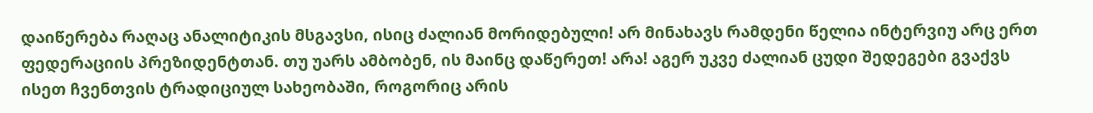დაიწერება რაღაც ანალიტიკის მსგავსი, ისიც ძალიან მორიდებული! არ მინახავს რამდენი წელია ინტერვიუ არც ერთ ფედერაციის პრეზიდენტთან. თუ უარს ამბობენ, ის მაინც დაწერეთ! არა! აგერ უკვე ძალიან ცუდი შედეგები გვაქვს ისეთ ჩვენთვის ტრადიციულ სახეობაში, როგორიც არის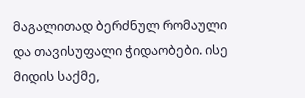მაგალითად ბერძნულ რომაული და თავისუფალი ჭიდაობები. ისე მიდის საქმე,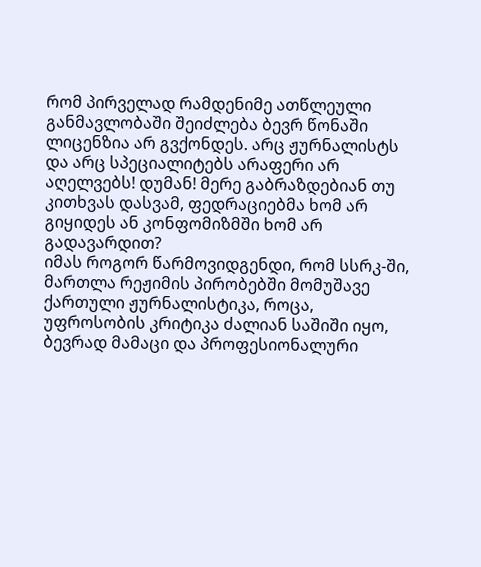რომ პირველად რამდენიმე ათწლეული განმავლობაში შეიძლება ბევრ წონაში ლიცენზია არ გვქონდეს. არც ჟურნალისტს და არც სპეციალიტებს არაფერი არ აღელვებს! დუმან! მერე გაბრაზდებიან თუ კითხვას დასვამ, ფედრაციებმა ხომ არ გიყიდეს ან კონფომიზმში ხომ არ გადავარდით?
იმას როგორ წარმოვიდგენდი, რომ სსრკ-ში, მართლა რეჟიმის პირობებში მომუშავე ქართული ჟურნალისტიკა, როცა, უფროსობის კრიტიკა ძალიან საშიში იყო, ბევრად მამაცი და პროფესიონალური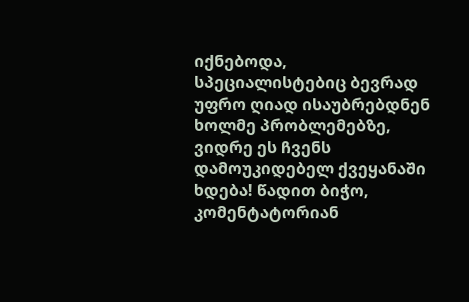იქნებოდა, სპეციალისტებიც ბევრად უფრო ღიად ისაუბრებდნენ ხოლმე პრობლემებზე, ვიდრე ეს ჩვენს დამოუკიდებელ ქვეყანაში ხდება! წადით ბიჭო, კომენტატორიან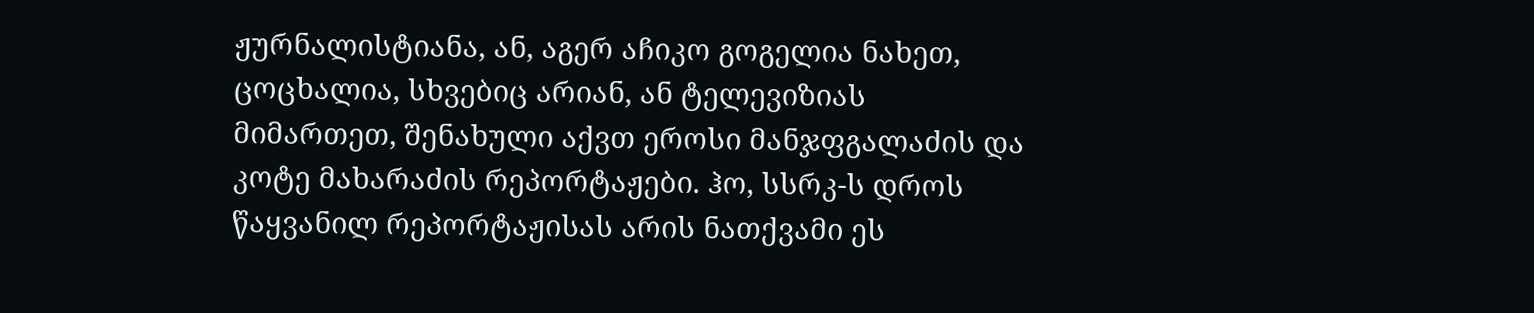ჟურნალისტიანა, ან, აგერ აჩიკო გოგელია ნახეთ, ცოცხალია, სხვებიც არიან, ან ტელევიზიას მიმართეთ, შენახული აქვთ ეროსი მანჯფგალაძის და კოტე მახარაძის რეპორტაჟები. ჰო, სსრკ-ს დროს წაყვანილ რეპორტაჟისას არის ნათქვამი ეს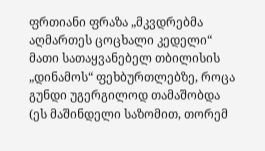ფრთიანი ფრაზა „მკვდრებმა აღმართეს ცოცხალი კედელი“ მათი სათაყვანებელ თბილისის „დინამოს“ ფეხბურთლებზე, როცა გუნდი უგერგილოდ თამაშობდა (ეს მაშინდელი საზომით, თორემ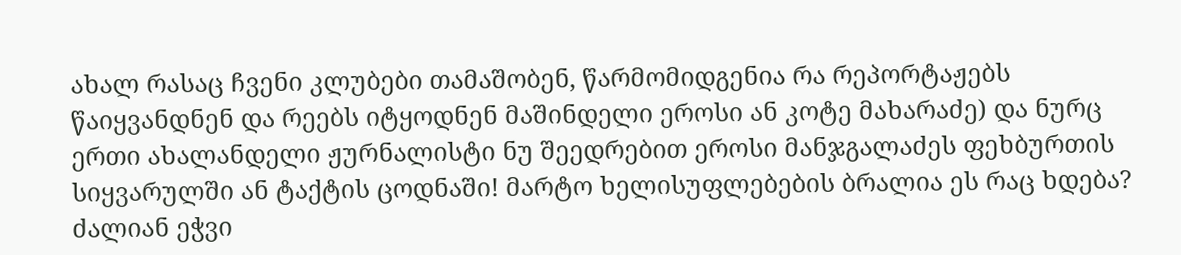ახალ რასაც ჩვენი კლუბები თამაშობენ, წარმომიდგენია რა რეპორტაჟებს წაიყვანდნენ და რეებს იტყოდნენ მაშინდელი ეროსი ან კოტე მახარაძე) და ნურც ერთი ახალანდელი ჟურნალისტი ნუ შეედრებით ეროსი მანჯგალაძეს ფეხბურთის სიყვარულში ან ტაქტის ცოდნაში! მარტო ხელისუფლებების ბრალია ეს რაც ხდება? ძალიან ეჭვი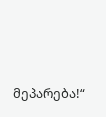მეპარება!“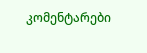კომენტარები